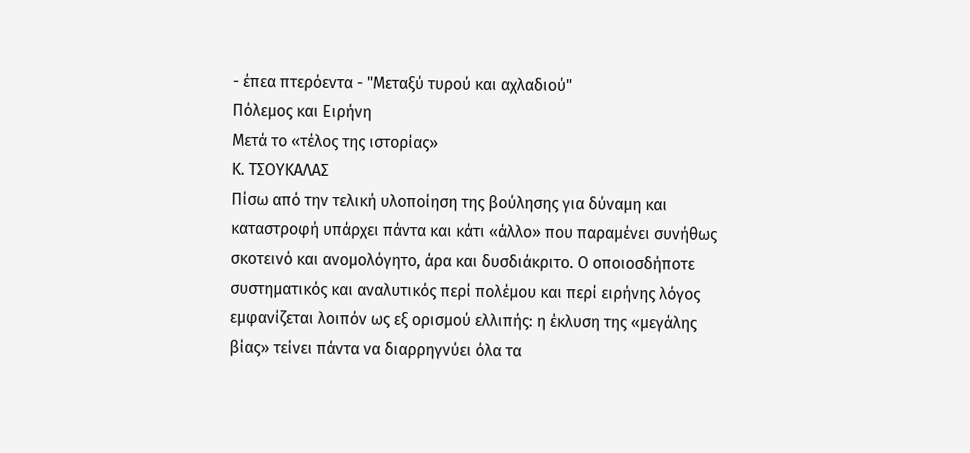- έπεα πτερόεντα - "Μεταξύ τυρού και αχλαδιού"
Πόλεμος και Ειρήνη
Μετά το «τέλος της ιστορίας»
K. ΤΣΟΥΚΑΛΑΣ
Πίσω από την τελική υλοποίηση της βούλησης για δύναμη και καταστροφή υπάρχει πάντα και κάτι «άλλο» που παραμένει συνήθως σκοτεινό και ανομολόγητο, άρα και δυσδιάκριτο. Ο οποιοσδήποτε συστηματικός και αναλυτικός περί πολέμου και περί ειρήνης λόγος εμφανίζεται λοιπόν ως εξ ορισμού ελλιπής: η έκλυση της «μεγάλης βίας» τείνει πάντα να διαρρηγνύει όλα τα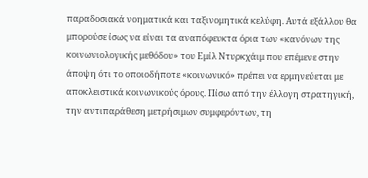παραδοσιακά νοηματικά και ταξινομητικά κελύφη. Αυτά εξάλλου θα μπορούσε ίσως να είναι τα αναπόφευκτα όρια των «κανόνων της κοινωνιολογικής μεθόδου» του Εμίλ Ντυρκχάιμ που επέμενε στην άποψη ότι το οποιοδήποτε «κοινωνικό» πρέπει να ερμηνεύεται με αποκλειστικά κοινωνικούς όρους. Πίσω από την έλλογη στρατηγική, την αντιπαράθεση μετρήσιμων συμφερόντων, τη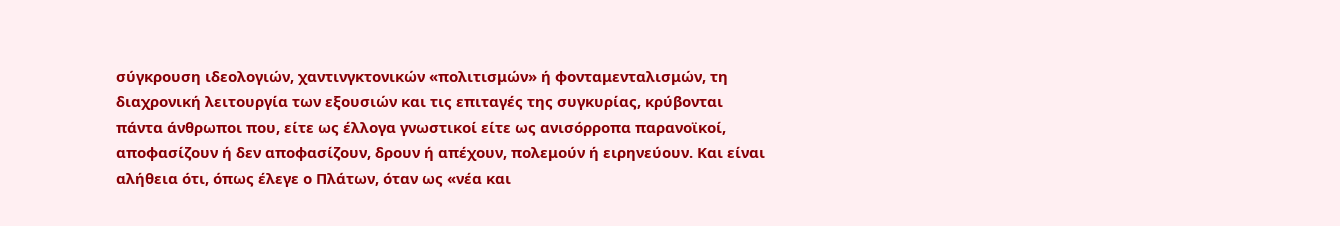σύγκρουση ιδεολογιών, χαντινγκτονικών «πολιτισμών» ή φονταμενταλισμών, τη διαχρονική λειτουργία των εξουσιών και τις επιταγές της συγκυρίας, κρύβονται πάντα άνθρωποι που, είτε ως έλλογα γνωστικοί είτε ως ανισόρροπα παρανοϊκοί, αποφασίζουν ή δεν αποφασίζουν, δρουν ή απέχουν, πολεμούν ή ειρηνεύουν. Και είναι αλήθεια ότι, όπως έλεγε ο Πλάτων, όταν ως «νέα και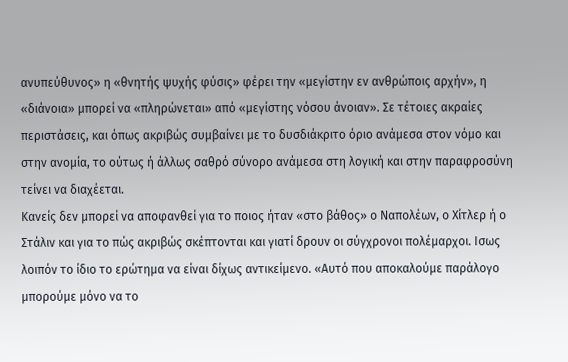ανυπεύθυνος» η «θνητής ψυχής φύσις» φέρει την «μεγίστην εν ανθρώποις αρχήν», η «διάνοια» μπορεί να «πληρώνεται» από «μεγίστης νόσου άνοιαν». Σε τέτοιες ακραίες περιστάσεις, και όπως ακριβώς συμβαίνει με το δυσδιάκριτο όριο ανάμεσα στον νόμο και στην ανομία, το ούτως ή άλλως σαθρό σύνορο ανάμεσα στη λογική και στην παραφροσύνη τείνει να διαχέεται.
Κανείς δεν μπορεί να αποφανθεί για το ποιος ήταν «στο βάθος» ο Ναπολέων, ο Χίτλερ ή ο Στάλιν και για το πώς ακριβώς σκέπτονται και γιατί δρουν οι σύγχρονοι πολέμαρχοι. Ισως λοιπόν το ίδιο το ερώτημα να είναι δίχως αντικείμενο. «Αυτό που αποκαλούμε παράλογο μπορούμε μόνο να το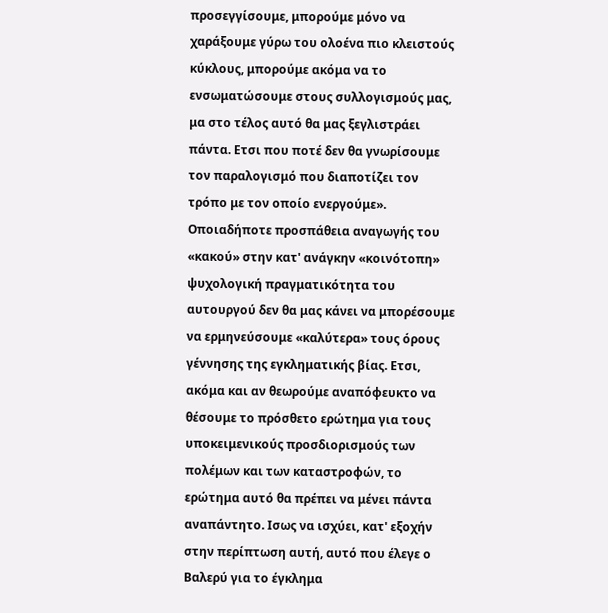προσεγγίσουμε, μπορούμε μόνο να χαράξουμε γύρω του ολοένα πιο κλειστούς κύκλους, μπορούμε ακόμα να το ενσωματώσουμε στους συλλογισμούς μας, μα στο τέλος αυτό θα μας ξεγλιστράει πάντα. Ετσι που ποτέ δεν θα γνωρίσουμε τον παραλογισμό που διαποτίζει τον τρόπο με τον οποίο ενεργούμε». Οποιαδήποτε προσπάθεια αναγωγής του «κακού» στην κατ' ανάγκην «κοινότοπη» ψυχολογική πραγματικότητα του αυτουργού δεν θα μας κάνει να μπορέσουμε να ερμηνεύσουμε «καλύτερα» τους όρους γέννησης της εγκληματικής βίας. Ετσι, ακόμα και αν θεωρούμε αναπόφευκτο να θέσουμε το πρόσθετο ερώτημα για τους υποκειμενικούς προσδιορισμούς των πολέμων και των καταστροφών, το ερώτημα αυτό θα πρέπει να μένει πάντα αναπάντητο. Ισως να ισχύει, κατ' εξοχήν στην περίπτωση αυτή, αυτό που έλεγε ο Βαλερύ για το έγκλημα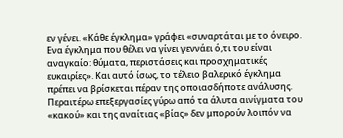εν γένει. «Κάθε έγκλημα» γράφει «συναρτάται με το όνειρο. Ενα έγκλημα που θέλει να γίνει γεννάει ό,τι του είναι αναγκαίο: θύματα, περιστάσεις και προσχηματικές ευκαιρίες». Και αυτό ίσως, το τέλειο βαλερικό έγκλημα πρέπει να βρίσκεται πέραν της οποιασδήποτε ανάλυσης.
Περαιτέρω επεξεργασίες γύρω από τα άλυτα αινίγματα του «κακού» και της αναίτιας «βίας» δεν μπορούν λοιπόν να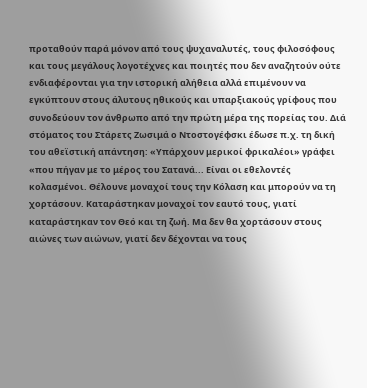προταθούν παρά μόνον από τους ψυχαναλυτές, τους φιλοσόφους και τους μεγάλους λογοτέχνες και ποιητές που δεν αναζητούν ούτε ενδιαφέρονται για την ιστορική αλήθεια αλλά επιμένουν να εγκύπτουν στους άλυτους ηθικούς και υπαρξιακούς γρίφους που συνοδεύουν τον άνθρωπο από την πρώτη μέρα της πορείας του. Διά στόματος του Στάρετς Ζωσιμά ο Ντοστογέφσκι έδωσε π.χ. τη δική του αθεϊστική απάντηση: «Υπάρχουν μερικοί φρικαλέοι» γράφει «που πήγαν με το μέρος του Σατανά... Είναι οι εθελοντές κολασμένοι. Θέλουνε μοναχοί τους την Κόλαση και μπορούν να τη χορτάσουν. Καταράστηκαν μοναχοί τον εαυτό τους, γιατί καταράστηκαν τον Θεό και τη ζωή. Μα δεν θα χορτάσουν στους αιώνες των αιώνων, γιατί δεν δέχονται να τους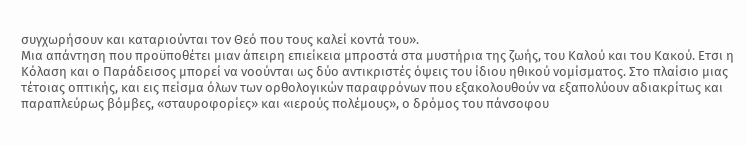συγχωρήσουν και καταριούνται τον Θεό που τους καλεί κοντά του».
Μια απάντηση που προϋποθέτει μιαν άπειρη επιείκεια μπροστά στα μυστήρια της ζωής, του Καλού και του Κακού. Ετσι η Κόλαση και ο Παράδεισος μπορεί να νοούνται ως δύο αντικριστές όψεις του ίδιου ηθικού νομίσματος. Στο πλαίσιο μιας τέτοιας οπτικής, και εις πείσμα όλων των ορθολογικών παραφρόνων που εξακολουθούν να εξαπολύουν αδιακρίτως και παραπλεύρως βόμβες, «σταυροφορίες» και «ιερούς πολέμους», ο δρόμος του πάνσοφου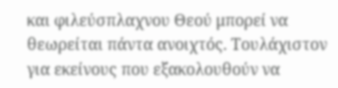και φιλεύσπλαχνου Θεού μπορεί να θεωρείται πάντα ανοιχτός. Τουλάχιστον για εκείνους που εξακολουθούν να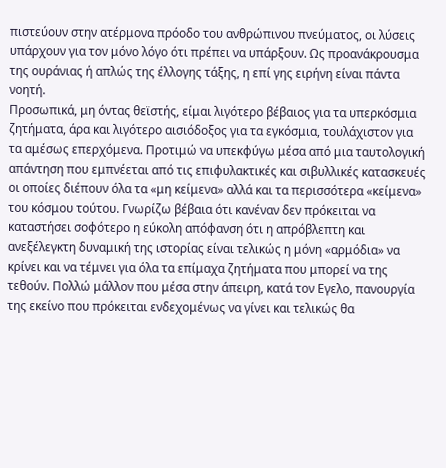πιστεύουν στην ατέρμονα πρόοδο του ανθρώπινου πνεύματος, οι λύσεις υπάρχουν για τον μόνο λόγο ότι πρέπει να υπάρξουν. Ως προανάκρουσμα της ουράνιας ή απλώς της έλλογης τάξης, η επί γης ειρήνη είναι πάντα νοητή.
Προσωπικά, μη όντας θεϊστής, είμαι λιγότερο βέβαιος για τα υπερκόσμια ζητήματα, άρα και λιγότερο αισιόδοξος για τα εγκόσμια, τουλάχιστον για τα αμέσως επερχόμενα. Προτιμώ να υπεκφύγω μέσα από μια ταυτολογική απάντηση που εμπνέεται από τις επιφυλακτικές και σιβυλλικές κατασκευές οι οποίες διέπουν όλα τα «μη κείμενα» αλλά και τα περισσότερα «κείμενα» του κόσμου τούτου. Γνωρίζω βέβαια ότι κανέναν δεν πρόκειται να καταστήσει σοφότερο η εύκολη απόφανση ότι η απρόβλεπτη και ανεξέλεγκτη δυναμική της ιστορίας είναι τελικώς η μόνη «αρμόδια» να κρίνει και να τέμνει για όλα τα επίμαχα ζητήματα που μπορεί να της τεθούν. Πολλώ μάλλον που μέσα στην άπειρη, κατά τον Εγελο, πανουργία της εκείνο που πρόκειται ενδεχομένως να γίνει και τελικώς θα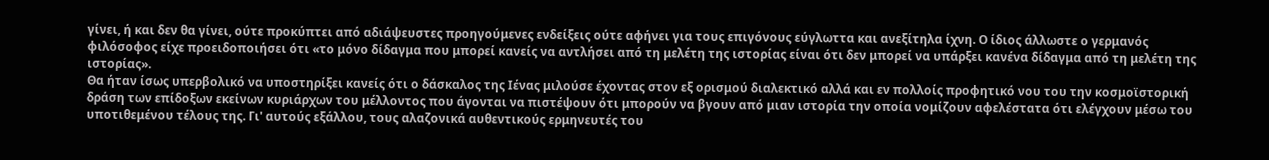γίνει, ή και δεν θα γίνει, ούτε προκύπτει από αδιάψευστες προηγούμενες ενδείξεις ούτε αφήνει για τους επιγόνους εύγλωττα και ανεξίτηλα ίχνη. Ο ίδιος άλλωστε ο γερμανός φιλόσοφος είχε προειδοποιήσει ότι «το μόνο δίδαγμα που μπορεί κανείς να αντλήσει από τη μελέτη της ιστορίας είναι ότι δεν μπορεί να υπάρξει κανένα δίδαγμα από τη μελέτη της ιστορίας».
Θα ήταν ίσως υπερβολικό να υποστηρίξει κανείς ότι ο δάσκαλος της Ιένας μιλούσε έχοντας στον εξ ορισμού διαλεκτικό αλλά και εν πολλοίς προφητικό νου του την κοσμοϊστορική δράση των επίδοξων εκείνων κυριάρχων του μέλλοντος που άγονται να πιστέψουν ότι μπορούν να βγουν από μιαν ιστορία την οποία νομίζουν αφελέστατα ότι ελέγχουν μέσω του υποτιθεμένου τέλους της. Γι' αυτούς εξάλλου, τους αλαζονικά αυθεντικούς ερμηνευτές του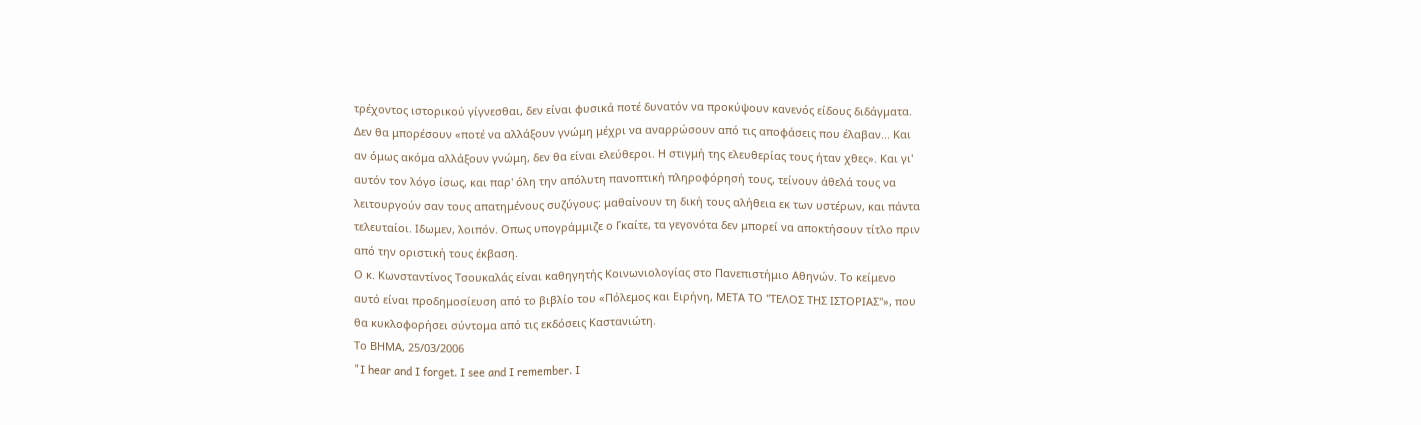τρέχοντος ιστορικού γίγνεσθαι, δεν είναι φυσικά ποτέ δυνατόν να προκύψουν κανενός είδους διδάγματα. Δεν θα μπορέσουν «ποτέ να αλλάξουν γνώμη μέχρι να αναρρώσουν από τις αποφάσεις που έλαβαν... Και αν όμως ακόμα αλλάξουν γνώμη, δεν θα είναι ελεύθεροι. H στιγμή της ελευθερίας τους ήταν χθες». Και γι' αυτόν τον λόγο ίσως, και παρ' όλη την απόλυτη πανοπτική πληροφόρησή τους, τείνουν άθελά τους να λειτουργούν σαν τους απατημένους συζύγους: μαθαίνουν τη δική τους αλήθεια εκ των υστέρων, και πάντα τελευταίοι. Ιδωμεν, λοιπόν. Οπως υπογράμμιζε ο Γκαίτε, τα γεγονότα δεν μπορεί να αποκτήσουν τίτλο πριν από την οριστική τους έκβαση.
Ο κ. Κωνσταντίνος Τσουκαλάς είναι καθηγητής Κοινωνιολογίας στο Πανεπιστήμιο Αθηνών. Το κείμενο αυτό είναι προδημοσίευση από το βιβλίο του «Πόλεμος και Ειρήνη, ΜΕΤΑ ΤΟ "ΤΕΛΟΣ ΤΗΣ ΙΣΤΟΡΙΑΣ"», που θα κυκλοφορήσει σύντομα από τις εκδόσεις Καστανιώτη.
Το ΒΗΜΑ, 25/03/2006
"I hear and I forget. I see and I remember. I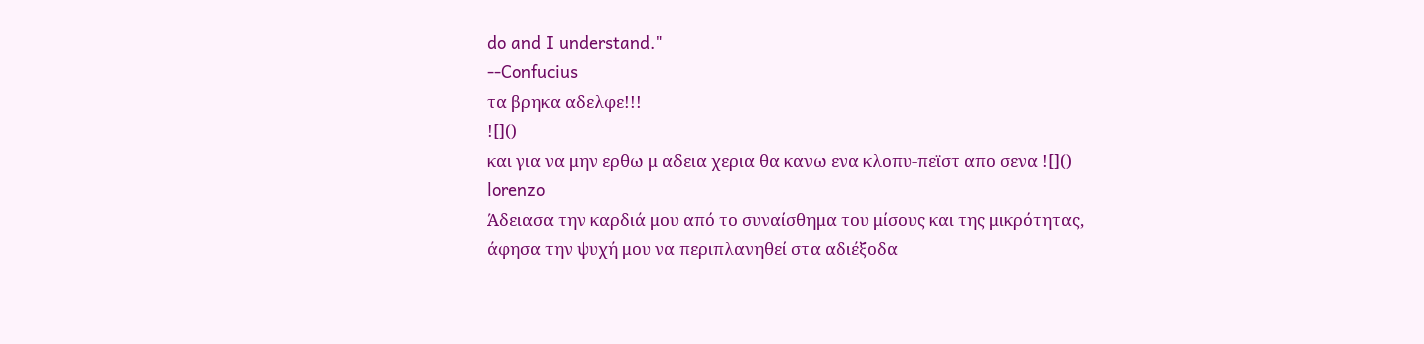do and I understand."
--Confucius
τα βρηκα αδελφε!!!
![]()
και για να μην ερθω μ αδεια χερια θα κανω ενα κλοπυ-πεϊστ απο σενα ![]()
lorenzo
Άδειασα την καρδιά μου από το συναίσθημα του μίσους και της μικρότητας, άφησα την ψυχή μου να περιπλανηθεί στα αδιέξοδα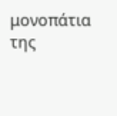μονοπάτια της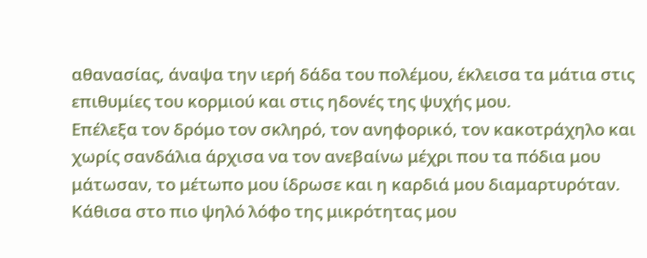αθανασίας, άναψα την ιερή δάδα του πολέμου, έκλεισα τα μάτια στις επιθυμίες του κορμιού και στις ηδονές της ψυχής μου.
Επέλεξα τον δρόμο τον σκληρό, τον ανηφορικό, τον κακοτράχηλο και χωρίς σανδάλια άρχισα να τον ανεβαίνω μέχρι που τα πόδια μου μάτωσαν, το μέτωπο μου ίδρωσε και η καρδιά μου διαμαρτυρόταν. Κάθισα στο πιο ψηλό λόφο της μικρότητας μου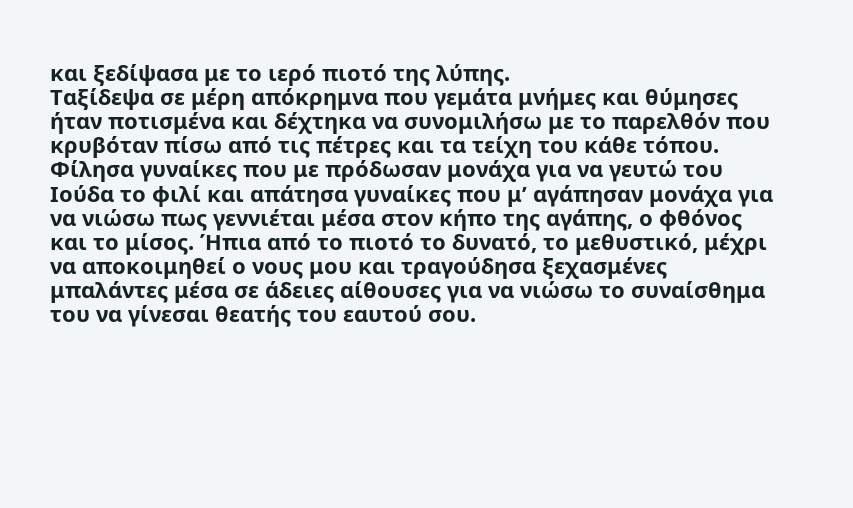και ξεδίψασα με το ιερό πιοτό της λύπης.
Ταξίδεψα σε μέρη απόκρημνα που γεμάτα μνήμες και θύμησες ήταν ποτισμένα και δέχτηκα να συνομιλήσω με το παρελθόν που κρυβόταν πίσω από τις πέτρες και τα τείχη του κάθε τόπου. Φίλησα γυναίκες που με πρόδωσαν μονάχα για να γευτώ του Ιούδα το φιλί και απάτησα γυναίκες που μʼ αγάπησαν μονάχα για να νιώσω πως γεννιέται μέσα στον κήπο της αγάπης, ο φθόνος και το μίσος. Ήπια από το πιοτό το δυνατό, το μεθυστικό, μέχρι να αποκοιμηθεί ο νους μου και τραγούδησα ξεχασμένες μπαλάντες μέσα σε άδειες αίθουσες για να νιώσω το συναίσθημα του να γίνεσαι θεατής του εαυτού σου.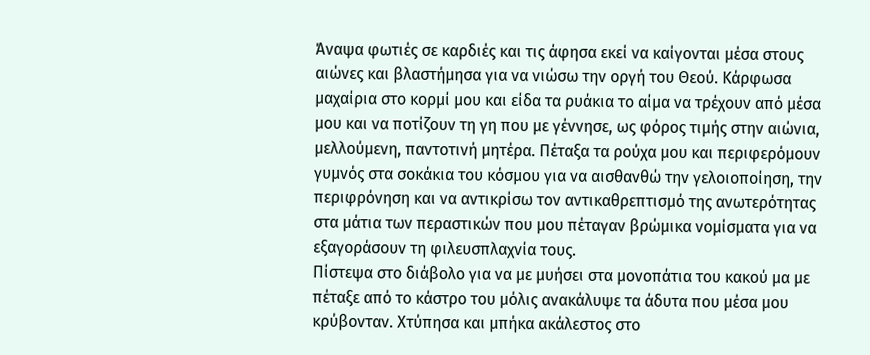Άναψα φωτιές σε καρδιές και τις άφησα εκεί να καίγονται μέσα στους αιώνες και βλαστήμησα για να νιώσω την οργή του Θεού. Κάρφωσα μαχαίρια στο κορμί μου και είδα τα ρυάκια το αίμα να τρέχουν από μέσα μου και να ποτίζουν τη γη που με γέννησε, ως φόρος τιμής στην αιώνια, μελλούμενη, παντοτινή μητέρα. Πέταξα τα ρούχα μου και περιφερόμουν γυμνός στα σοκάκια του κόσμου για να αισθανθώ την γελοιοποίηση, την περιφρόνηση και να αντικρίσω τον αντικαθρεπτισμό της ανωτερότητας στα μάτια των περαστικών που μου πέταγαν βρώμικα νομίσματα για να εξαγοράσουν τη φιλευσπλαχνία τους.
Πίστεψα στο διάβολο για να με μυήσει στα μονοπάτια του κακού μα με πέταξε από το κάστρο του μόλις ανακάλυψε τα άδυτα που μέσα μου κρύβονταν. Χτύπησα και μπήκα ακάλεστος στο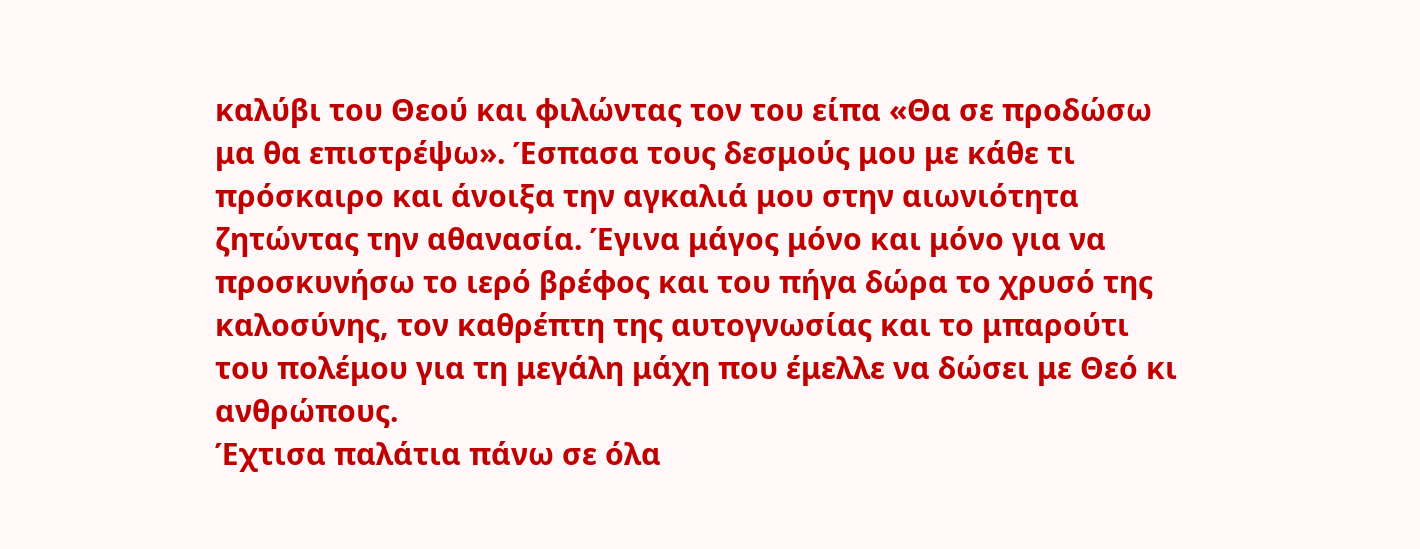καλύβι του Θεού και φιλώντας τον του είπα «Θα σε προδώσω μα θα επιστρέψω». Έσπασα τους δεσμούς μου με κάθε τι πρόσκαιρο και άνοιξα την αγκαλιά μου στην αιωνιότητα ζητώντας την αθανασία. Έγινα μάγος μόνο και μόνο για να προσκυνήσω το ιερό βρέφος και του πήγα δώρα το χρυσό της καλοσύνης, τον καθρέπτη της αυτογνωσίας και το μπαρούτι του πολέμου για τη μεγάλη μάχη που έμελλε να δώσει με Θεό κι ανθρώπους.
Έχτισα παλάτια πάνω σε όλα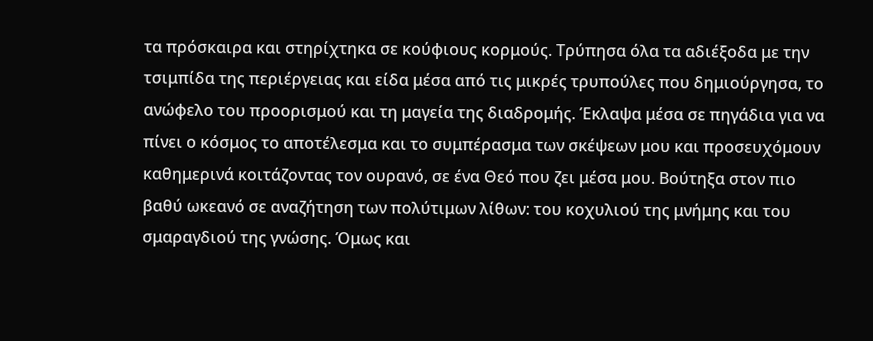τα πρόσκαιρα και στηρίχτηκα σε κούφιους κορμούς. Τρύπησα όλα τα αδιέξοδα με την τσιμπίδα της περιέργειας και είδα μέσα από τις μικρές τρυπούλες που δημιούργησα, το ανώφελο του προορισμού και τη μαγεία της διαδρομής. Έκλαψα μέσα σε πηγάδια για να πίνει ο κόσμος το αποτέλεσμα και το συμπέρασμα των σκέψεων μου και προσευχόμουν καθημερινά κοιτάζοντας τον ουρανό, σε ένα Θεό που ζει μέσα μου. Βούτηξα στον πιο βαθύ ωκεανό σε αναζήτηση των πολύτιμων λίθων: του κοχυλιού της μνήμης και του σμαραγδιού της γνώσης. Όμως και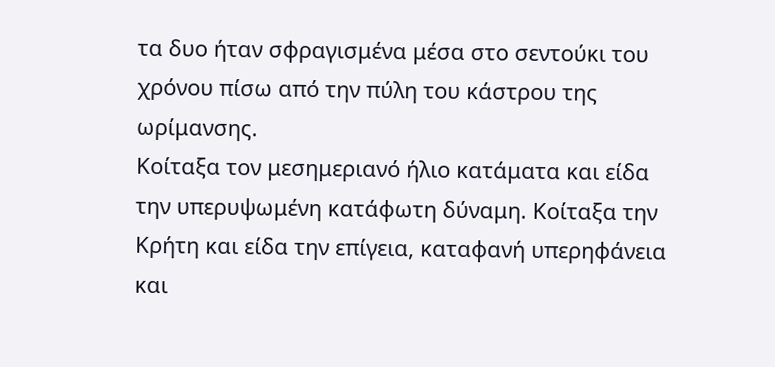τα δυο ήταν σφραγισμένα μέσα στο σεντούκι του χρόνου πίσω από την πύλη του κάστρου της ωρίμανσης.
Κοίταξα τον μεσημεριανό ήλιο κατάματα και είδα την υπερυψωμένη κατάφωτη δύναμη. Κοίταξα την Κρήτη και είδα την επίγεια, καταφανή υπερηφάνεια και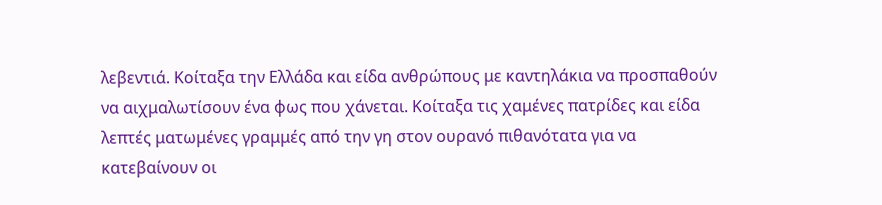λεβεντιά. Κοίταξα την Ελλάδα και είδα ανθρώπους με καντηλάκια να προσπαθούν να αιχμαλωτίσουν ένα φως που χάνεται. Κοίταξα τις χαμένες πατρίδες και είδα λεπτές ματωμένες γραμμές από την γη στον ουρανό πιθανότατα για να κατεβαίνουν οι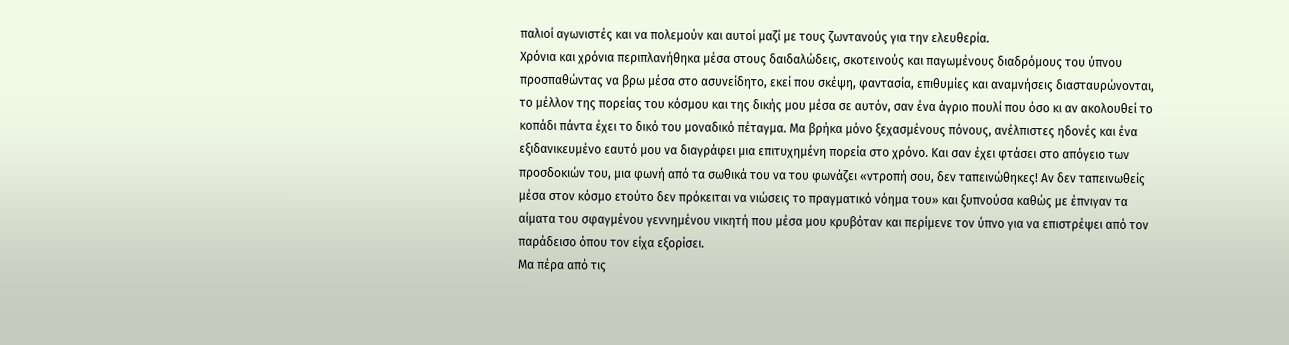παλιοί αγωνιστές και να πολεμούν και αυτοί μαζί με τους ζωντανούς για την ελευθερία.
Χρόνια και χρόνια περιπλανήθηκα μέσα στους δαιδαλώδεις, σκοτεινούς και παγωμένους διαδρόμους του ύπνου προσπαθώντας να βρω μέσα στο ασυνείδητο, εκεί που σκέψη, φαντασία, επιθυμίες και αναμνήσεις διασταυρώνονται, το μέλλον της πορείας του κόσμου και της δικής μου μέσα σε αυτόν, σαν ένα άγριο πουλί που όσο κι αν ακολουθεί το κοπάδι πάντα έχει το δικό του μοναδικό πέταγμα. Μα βρήκα μόνο ξεχασμένους πόνους, ανέλπιστες ηδονές και ένα εξιδανικευμένο εαυτό μου να διαγράφει μια επιτυχημένη πορεία στο χρόνο. Και σαν έχει φτάσει στο απόγειο των προσδοκιών του, μια φωνή από τα σωθικά του να του φωνάζει «ντροπή σου, δεν ταπεινώθηκες! Αν δεν ταπεινωθείς μέσα στον κόσμο ετούτο δεν πρόκειται να νιώσεις το πραγματικό νόημα του» και ξυπνούσα καθώς με έπνιγαν τα αίματα του σφαγμένου γεννημένου νικητή που μέσα μου κρυβόταν και περίμενε τον ύπνο για να επιστρέψει από τον παράδεισο όπου τον είχα εξορίσει.
Μα πέρα από τις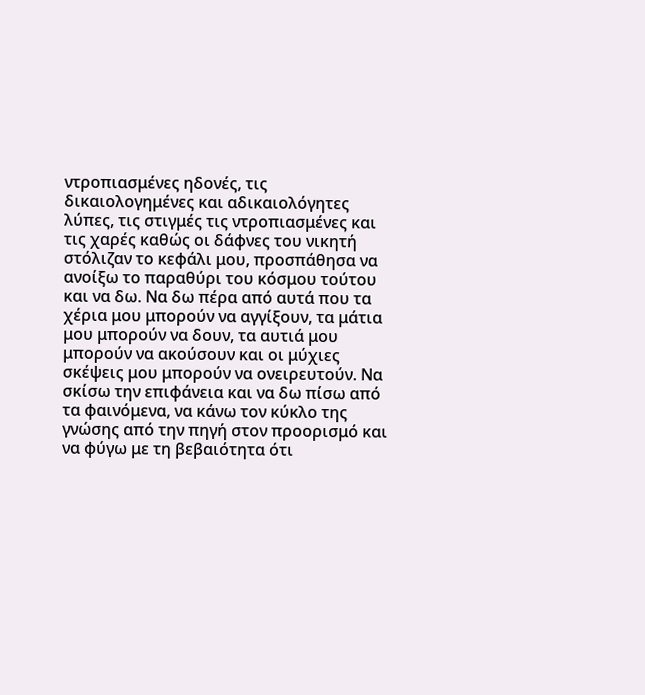ντροπιασμένες ηδονές, τις δικαιολογημένες και αδικαιολόγητες λύπες, τις στιγμές τις ντροπιασμένες και τις χαρές καθώς οι δάφνες του νικητή στόλιζαν το κεφάλι μου, προσπάθησα να ανοίξω το παραθύρι του κόσμου τούτου και να δω. Να δω πέρα από αυτά που τα χέρια μου μπορούν να αγγίξουν, τα μάτια μου μπορούν να δουν, τα αυτιά μου μπορούν να ακούσουν και οι μύχιες σκέψεις μου μπορούν να ονειρευτούν. Να σκίσω την επιφάνεια και να δω πίσω από τα φαινόμενα, να κάνω τον κύκλο της γνώσης από την πηγή στον προορισμό και να φύγω με τη βεβαιότητα ότι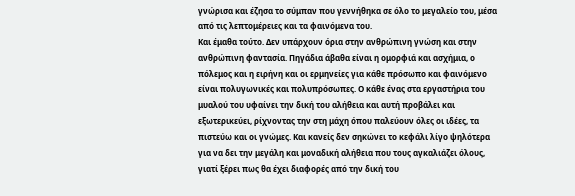γνώρισα και έζησα το σύμπαν που γεννήθηκα σε όλο το μεγαλείο του, μέσα από τις λεπτομέρειες και τα φαινόμενα του.
Και έμαθα τούτο. Δεν υπάρχουν όρια στην ανθρώπινη γνώση και στην ανθρώπινη φαντασία. Πηγάδια άβαθα είναι η ομορφιά και ασχήμια, ο πόλεμος και η ειρήνη και οι ερμηνείες για κάθε πρόσωπο και φαινόμενο είναι πολυγωνικές και πολυπρόσωπες. Ο κάθε ένας στα εργαστήρια του μυαλού του υφαίνει την δική του αλήθεια και αυτή προβάλει και εξωτερικεύει, ρίχνοντας την στη μάχη όπου παλεύουν όλες οι ιδέες, τα πιστεύω και οι γνώμες. Και κανείς δεν σηκώνει το κεφάλι λίγο ψηλότερα για να δει την μεγάλη και μοναδική αλήθεια που τους αγκαλιάζει όλους, γιατί ξέρει πως θα έχει διαφορές από την δική του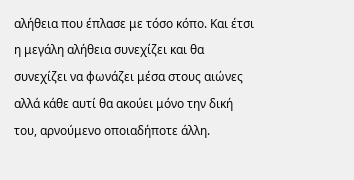αλήθεια που έπλασε με τόσο κόπο. Και έτσι η μεγάλη αλήθεια συνεχίζει και θα συνεχίζει να φωνάζει μέσα στους αιώνες αλλά κάθε αυτί θα ακούει μόνο την δική του, αρνούμενο οποιαδήποτε άλλη.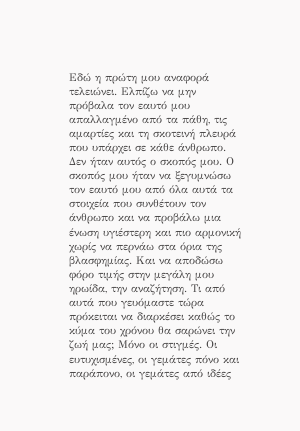Εδώ η πρώτη μου αναφορά τελειώνει. Ελπίζω να μην πρόβαλα τον εαυτό μου απαλλαγμένο από τα πάθη, τις αμαρτίες και τη σκοτεινή πλευρά που υπάρχει σε κάθε άνθρωπο. Δεν ήταν αυτός ο σκοπός μου. Ο σκοπός μου ήταν να ξεγυμνώσω τον εαυτό μου από όλα αυτά τα στοιχεία που συνθέτουν τον άνθρωπο και να προβάλω μια ένωση υγιέστερη και πιο αρμονική χωρίς να περνάω στα όρια της βλασφημίας. Και να αποδώσω φόρο τιμής στην μεγάλη μου ηρωίδα, την αναζήτηση. Τι από αυτά που γευόμαστε τώρα πρόκειται να διαρκέσει καθώς το κύμα του χρόνου θα σαρώνει την ζωή μας; Μόνο οι στιγμές. Οι ευτυχισμένες, οι γεμάτες πόνο και παράπονο, οι γεμάτες από ιδέες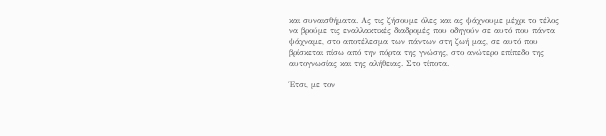και συναισθήματα. Ας τις ζήσουμε όλες και ας ψάχνουμε μέχρι το τέλος να βρούμε τις εναλλακτικές διαδρομές που οδηγούν σε αυτό που πάντα ψάχναμε, στο αποτέλεσμα των πάντων στη ζωή μας, σε αυτό που βρίσκεται πίσω από την πόρτα της γνώσης, στο ανώτερο επίπεδο της αυτογνωσίας και της αλήθειας. Στο τίποτα.

Έτσι, με τον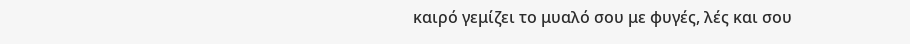καιρό γεμίζει το μυαλό σου με φυγές, λές και σου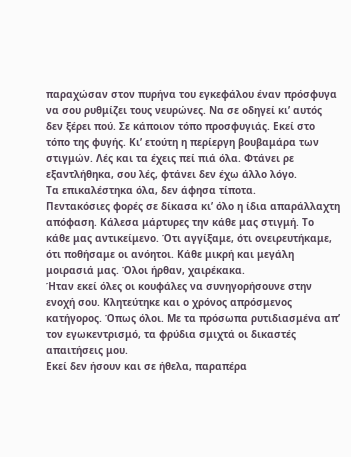παραχώσαν στον πυρήνα του εγκεφάλου έναν πρόσφυγα να σου ρυθμίζει τους νευρώνες. Να σε οδηγεί κι’ αυτός δεν ξέρει πού. Σε κάποιον τόπο προσφυγιάς. Εκεί στο τόπο της φυγής. Κι’ ετούτη η περίεργη βουβαμάρα των στιγμών. Λές και τα έχεις πεί πιά όλα. Φτάνει ρε εξαντλήθηκα, σου λές, φτάνει δεν έχω άλλο λόγο.
Τα επικαλέστηκα όλα, δεν άφησα τίποτα.
Πεντακόσιες φορές σε δίκασα κι’ όλο η ίδια απαράλλαχτη απόφαση. Κάλεσα μάρτυρες την κάθε μας στιγμή. Το κάθε μας αντικείμενο. Ότι αγγίξαμε, ότι ονειρευτήκαμε, ότι ποθήσαμε οι ανόητοι. Κάθε μικρή και μεγάλη μοιρασιά μας. Όλοι ήρθαν, χαιρέκακα.
Ήταν εκεί όλες οι κουφάλες να συνηγορήσουνε στην ενοχή σου. Κλητεύτηκε και ο χρόνος απρόσμενος κατήγορος. Όπως όλοι. Με τα πρόσωπα ρυτιδιασμένα απ’ τον εγωκεντρισμό, τα φρύδια σμιχτά οι δικαστές απαιτήσεις μου.
Εκεί δεν ήσουν και σε ήθελα, παραπέρα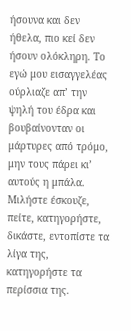ήσουνα και δεν ήθελα, πιο κεί δεν ήσουν ολόκληρη. Το εγώ μου εισαγγελέας ούρλιαζε απ’ την ψηλή του έδρα και βουβαίνονταν οι μάρτυρες από τρόμο, μην τους πάρει κι’ αυτούς η μπάλα. Μιλήστε έσκουζε, πείτε, κατηγορήστε, δικάστε, εντοπίστε τα λίγα της, κατηγορήστε τα περίσσια της.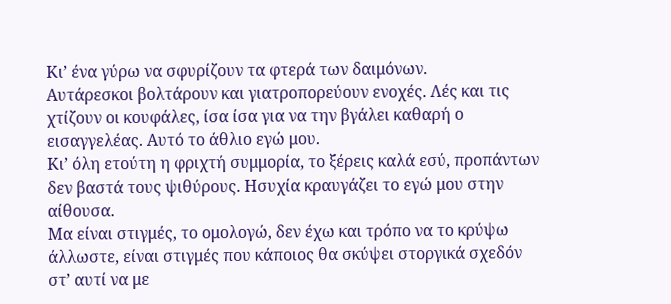Κι’ ένα γύρω να σφυρίζουν τα φτερά των δαιμόνων.
Αυτάρεσκοι βολτάρουν και γιατροπορεύουν ενοχές. Λές και τις χτίζουν οι κουφάλες, ίσα ίσα για να την βγάλει καθαρή ο εισαγγελέας. Αυτό το άθλιο εγώ μου.
Κι’ όλη ετούτη η φριχτή συμμορία, το ξέρεις καλά εσύ, προπάντων δεν βαστά τους ψιθύρους. Ησυχία κραυγάζει το εγώ μου στην αίθουσα.
Μα είναι στιγμές, το ομολογώ, δεν έχω και τρόπο να το κρύψω άλλωστε, είναι στιγμές που κάποιος θα σκύψει στοργικά σχεδόν στ’ αυτί να με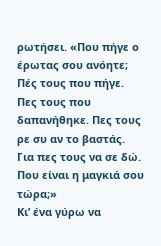ρωτήσει. «Που πήγε ο έρωτας σου ανόητε; Πές τους που πήγε. Πες τους που δαπανήθηκε. Πες τους ρε συ αν το βαστάς. Για πες τους να σε δώ. Που είναι η μαγκιά σου τώρα;»
Κι’ ένα γύρω να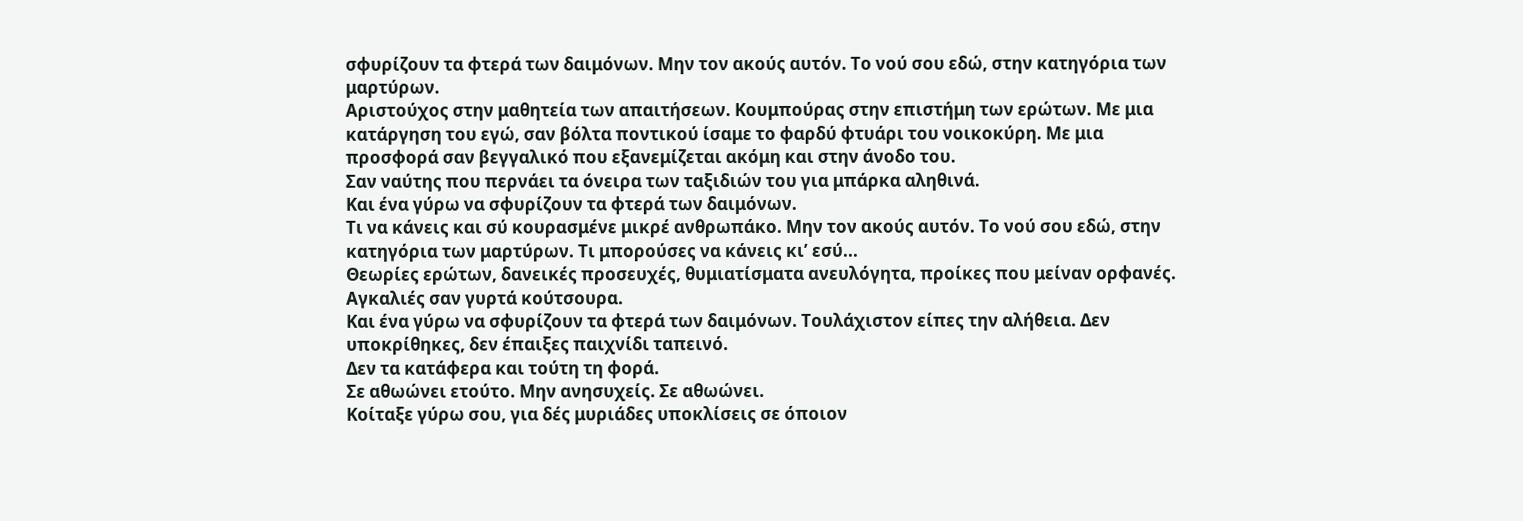σφυρίζουν τα φτερά των δαιμόνων. Μην τον ακούς αυτόν. Το νού σου εδώ, στην κατηγόρια των μαρτύρων.
Αριστούχος στην μαθητεία των απαιτήσεων. Κουμπούρας στην επιστήμη των ερώτων. Με μια κατάργηση του εγώ, σαν βόλτα ποντικού ίσαμε το φαρδύ φτυάρι του νοικοκύρη. Με μια προσφορά σαν βεγγαλικό που εξανεμίζεται ακόμη και στην άνοδο του.
Σαν ναύτης που περνάει τα όνειρα των ταξιδιών του για μπάρκα αληθινά.
Και ένα γύρω να σφυρίζουν τα φτερά των δαιμόνων.
Τι να κάνεις και σύ κουρασμένε μικρέ ανθρωπάκο. Μην τον ακούς αυτόν. Το νού σου εδώ, στην κατηγόρια των μαρτύρων. Τι μπορούσες να κάνεις κι’ εσύ...
Θεωρίες ερώτων, δανεικές προσευχές, θυμιατίσματα ανευλόγητα, προίκες που μείναν ορφανές. Αγκαλιές σαν γυρτά κούτσουρα.
Και ένα γύρω να σφυρίζουν τα φτερά των δαιμόνων. Τουλάχιστον είπες την αλήθεια. Δεν υποκρίθηκες, δεν έπαιξες παιχνίδι ταπεινό.
Δεν τα κατάφερα και τούτη τη φορά.
Σε αθωώνει ετούτο. Μην ανησυχείς. Σε αθωώνει.
Κοίταξε γύρω σου, για δές μυριάδες υποκλίσεις σε όποιον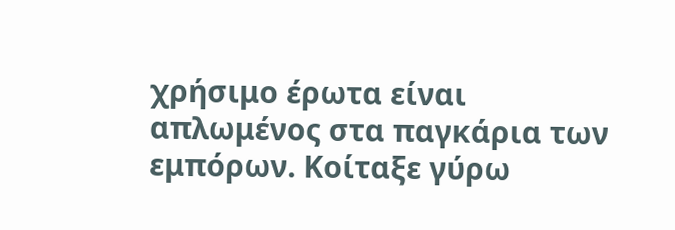χρήσιμο έρωτα είναι απλωμένος στα παγκάρια των εμπόρων. Κοίταξε γύρω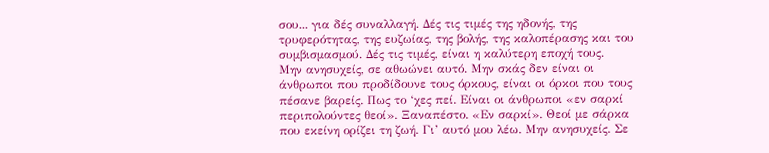σου... για δές συναλλαγή. Δές τις τιμές της ηδονής, της τρυφερότητας, της ευζωίας, της βολής, της καλοπέρασης και του συμβισμασμού. Δές τις τιμές, είναι η καλύτερη εποχή τους.
Μην ανησυχείς, σε αθωώνει αυτό. Μην σκάς δεν είναι οι άνθρωποι που προδίδουνε τους όρκους, είναι οι όρκοι που τους πέσανε βαρείς. Πως το ‘χες πεί. Είναι οι άνθρωποι «εν σαρκί περιπολούντες θεοί». Ξαναπέστο. «Εν σαρκί». Θεοί με σάρκα που εκείνη ορίζει τη ζωή. Γι’ αυτό μου λέω. Μην ανησυχείς. Σε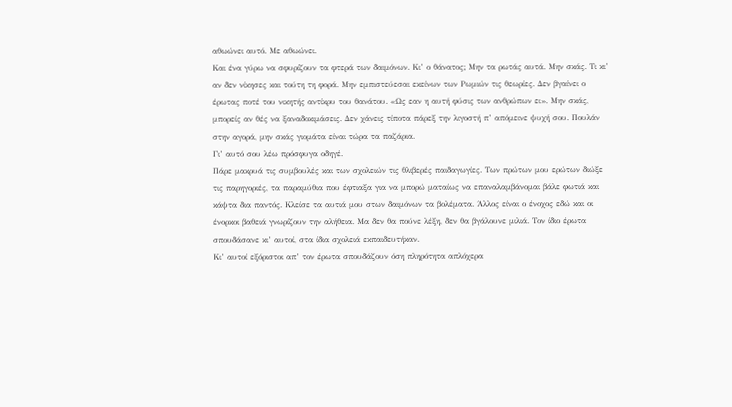αθωώνει αυτό. Με αθωώνει.
Και ένα γύρω να σφυρίζουν τα φτερά των δαιμόνων. Κι’ ο θάνατος; Μην τα ρωτάς αυτά. Μην σκάς. Τι κι’ αν δεν νίκησες και τούτη τη φορά. Μην εμπιστεύεσαι εκείνων των Ρωμιών τις θεωρίες. Δεν βγαίνει ο έρωτας ποτέ του νικητής αντίκρυ του θανάτου. «Ως εαν η αυτή φύσις των ανθρώπων ει». Μην σκάς, μπορείς αν θές να ξαναδοκιμάσεις. Δεν χάνεις τίποτα πάρεξ την λιγοστή π’ απόμεινε ψυχή σου. Πουλάν στην αγορά, μην σκάς γιομάτα είναι τώρα τα παζάρια.
Γι’ αυτό σου λέω πρόσφυγα οδηγέ.
Πάρε μακρυά τις συμβουλές και των σχολειών τις θλιβερές παιδαγωγίες. Των πρώτων μου ερώτων διώξε τις παρηγοριές, τα παραμύθια που έφτιαξα για να μπορώ ματαίως να επαναλαμβάνομαι βάλε φωτιά και κάψτα δια παντός. Κλείσε τα αυτιά μου στων δαιμόνων τα βολέματα. Άλλος είναι ο ένοχος εδώ και οι ένορκοι βαθειά γνωρίζουν την αλήθεια. Μα δεν θα πούνε λέξη, δεν θα βγάλουνε μιλιά. Τον ίδιο έρωτα σπουδάσανε κι’ αυτοί, στα ίδια σχολειά εκπαιδευτήκαν.
Κι’ αυτοί εξόριστοι απ’ τον έρωτα σπουδάζουν όση πληρότητα απλόχερα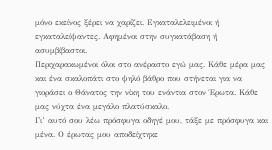μόνο εκείνος ξέρει να χαρίζει. Εγκαταλελειμένοι ή εγκαταλείψαντες. Αφημένοι στην συγκατάβαση ή ασυμβίβαστοι.
Περιχαρακωμένοι όλοι στο ανέραστο εγώ μας. Κάθε μέρα μας και ένα σκαλοπάτι στο ψηλό βάθρο που στήνεται για να γιοράσει ο Θάνατος την νίκη του ενάντια στον Έρωτα. Κάθε μας νύχτα ένα μεγάλο πλατύσκαλο.
Γι’ αυτό σου λέω πρόσφυγα οδηγέ μου, τάξε με πρόσφυγα και μένα. Ο έρωτας μου αποδείχτηκε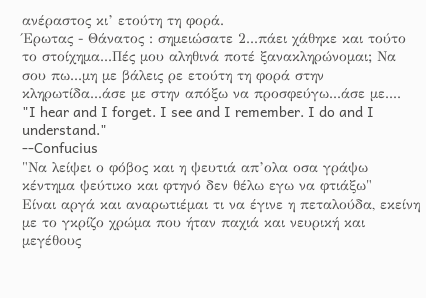ανέραστος κι’ ετούτη τη φορά.
Έρωτας - Θάνατος : σημειώσατε 2...πάει χάθηκε και τούτο το στοίχημα...Πές μου αληθινά ποτέ ξανακληρώνομαι; Να σου πω...μη με βάλεις ρε ετούτη τη φορά στην κληρωτίδα...άσε με στην απόξω να προσφεύγω...άσε με....
"I hear and I forget. I see and I remember. I do and I understand."
--Confucius
"Να λείψει ο φόβος και η ψευτιά απ’ολα οσα γράψω
κέντημα ψεύτικο και φτηνό δεν θέλω εγω να φτιάξω"
Είναι αργά και αναρωτιέμαι τι να έγινε η πεταλούδα, εκείνη με το γκρίζο χρώμα που ήταν παχιά και νευρική και μεγέθους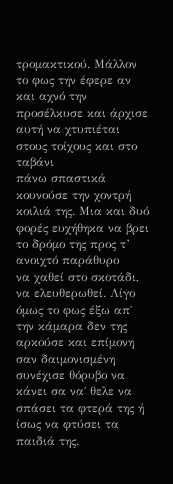τρομακτικού. Μάλλον το φως την έφερε αν και αχνό την προσέλκυσε και άρχισε αυτή να χτυπιέται στους τοίχους και στο ταβάνι
πάνω σπαστικά κουνούσε την χοντρή κοιλιά της. Μια και δυό φορές ευχήθηκα να βρει το δρόμο της προς τ’ ανοιχτό παράθυρο
να χαθεί στο σκοτάδι, να ελευθερωθεί. Λίγο όμως το φως έξω απ΄ την κάμαρα δεν της αρκούσε και επίμονη σαν δαιμονισμένη
συνέχισε θόρυβο να κάνει σα να΄ θελε να σπάσει τα φτερά της ή ίσως να φτύσει τα παιδιά της.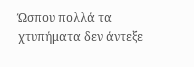Ώσπου πολλά τα χτυπήματα δεν άντεξε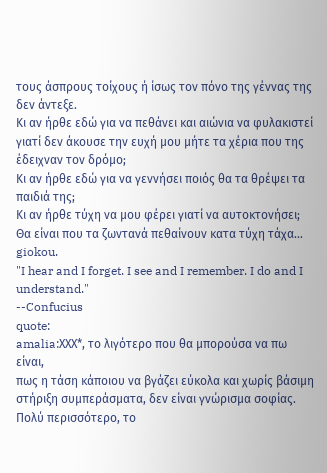τους άσπρους τοίχους ή ίσως τον πόνο της γέννας της δεν άντεξε.
Κι αν ήρθε εδώ για να πεθάνει και αιώνια να φυλακιστεί γιατί δεν άκουσε την ευχή μου μήτε τα χέρια που της έδειχναν τον δρόμο;
Κι αν ήρθε εδώ για να γεννήσει ποιός θα τα θρέψει τα παιδιά της;
Κι αν ήρθε τύχη να μου φέρει γιατί να αυτοκτονήσει; Θα είναι που τα ζωντανά πεθαίνουν κατα τύχη τάχα...
giokou.
"I hear and I forget. I see and I remember. I do and I understand."
--Confucius
quote:
amalia:ΧΧΧ*, το λιγότερο που θα μπορούσα να πω είναι,
πως η τάση κάποιου να βγάζει εύκολα και χωρίς βάσιμη στήριξη συμπεράσματα, δεν είναι γνώρισμα σοφίας.
Πολύ περισσότερο, το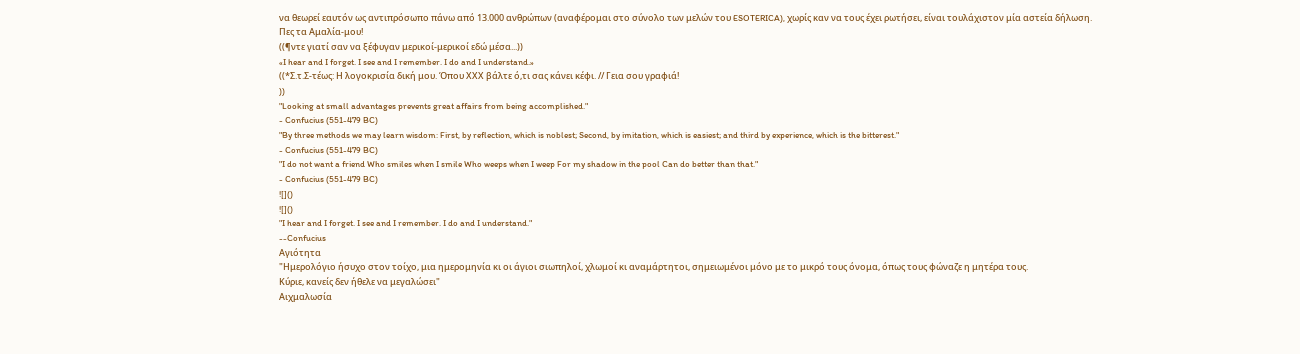να θεωρεί εαυτόν ως αντιπρόσωπο πάνω από 13.000 ανθρώπων (αναφέρομαι στο σύνολο των μελών του ESOTERICA), χωρίς καν να τους έχει ρωτήσει, είναι τουλάχιστον μία αστεία δήλωση.
Πες τα Αμαλία-μου!
((¶ντε γιατί σαν να ξέφυγαν μερικοί-μερικοί εδώ μέσα...))
«I hear and I forget. I see and I remember. I do and I understand.»
((*Σ.τ.Σ-τέως: Η λογοκρισία δική μου. Όπου ΧXX βάλτε ό,τι σας κάνει κέφι. // Γεια σου γραφιά!
))
"Looking at small advantages prevents great affairs from being accomplished."
- Confucius (551-479 BC)
"By three methods we may learn wisdom: First, by reflection, which is noblest; Second, by imitation, which is easiest; and third by experience, which is the bitterest."
- Confucius (551-479 BC)
"I do not want a friend Who smiles when I smile Who weeps when I weep For my shadow in the pool Can do better than that."
- Confucius (551-479 BC)
![]()
![]()
"I hear and I forget. I see and I remember. I do and I understand."
--Confucius
Αγιότητα
"Ημερολόγιο ήσυχο στον τοίχο, μια ημερομηνία κι οι άγιοι σιωπηλοί, χλωμοί κι αναμάρτητοι, σημειωμένοι μόνο με το μικρό τους όνομα, όπως τους φώναζε η μητέρα τους.
Κύριε, κανείς δεν ήθελε να μεγαλώσει"
Αιχμαλωσία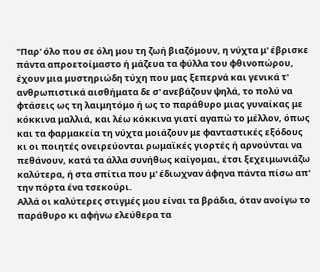"Παρ' όλο που σε όλη μου τη ζωή βιαζόμουν, η νύχτα μ' έβρισκε πάντα απροετοίμαστο ή μάζευα τα φύλλα του φθινοπώρου, έχουν μια μυστηριώδη τύχη που μας ξεπερνά και γενικά τ' ανθρωπιστικά αισθήματα δε σ' ανεβάζουν ψηλά, το πολύ να φτάσεις ως τη λαιμητόμο ή ως το παράθυρο μιας γυναίκας με κόκκινα μαλλιά, και λέω κόκκινα γιατί αγαπώ το μέλλον, όπως και τα φαρμακεία τη νύχτα μοιάζουν με φανταστικές εξόδους κι οι ποιητές ονειρεύονται ρωμαϊκές γιορτές ή αρνούνται να πεθάνουν, κατά τα άλλα συνήθως καίγομαι, έτσι ξεχειμωνιάζω καλύτερα, ή στα σπίτια που μ' έδιωχναν άφηνα πάντα πίσω απ' την πόρτα ένα τσεκούρι.
Αλλά οι καλύτερες στιγμές μου είναι τα βράδια, όταν ανοίγω το παράθυρο κι αφήνω ελεύθερα τα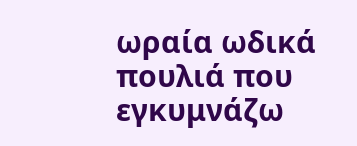ωραία ωδικά πουλιά που εγκυμνάζω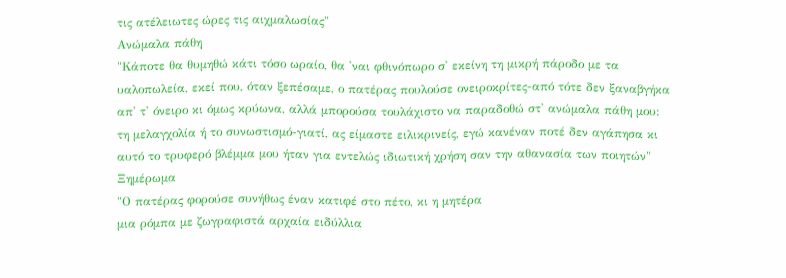τις ατέλειωτες ώρες τις αιχμαλωσίας"
Ανώμαλα πάθη
"Κάποτε θα θυμηθώ κάτι τόσο ωραίο, θα 'ναι φθινόπωρο σ' εκείνη τη μικρή πάροδο με τα υαλοπωλεία, εκεί που, όταν ξεπέσαμε, ο πατέρας πουλούσε ονειροκρίτες-από τότε δεν ξαναβγήκα απ' τ' όνειρο κι όμως κρύωνα, αλλά μπορούσα τουλάχιστο να παραδοθώ στ' ανώμαλα πάθη μου: τη μελαγχολία ή το συνωστισμό-γιατί, ας είμαστε ειλικρινείς, εγώ κανέναν ποτέ δεν αγάπησα κι αυτό το τρυφερό βλέμμα μου ήταν για εντελώς ιδιωτική χρήση σαν την αθανασία των ποιητών"
Ξημέρωμα
"Ο πατέρας φορούσε συνήθως έναν κατιφέ στο πέτο, κι η μητέρα
μια ρόμπα με ζωγραφιστά αρχαία ειδύλλια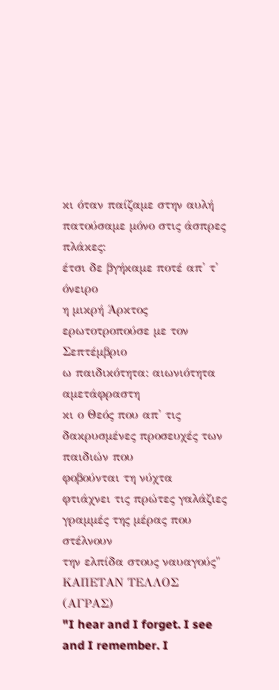κι όταν παίζαμε στην αυλή πατούσαμε μόνο στις άσπρες πλάκες:
έτσι δε βγήκαμε ποτέ απ' τ' όνειρο
η μικρή Άρκτος ερωτοτροπούσε με τον Σεπτέμβριο
ω παιδικότητα: αιωνιότητα αμετάφραστη
κι ο Θεός που απ' τις δακρυσμένες προσευχές των παιδιών που
φοβούνται τη νύχτα
φτιάχνει τις πρώτες γαλάζιες γραμμές της μέρας που στέλνουν
την ελπίδα στους ναυαγούς"
ΚΑΠΕΤΑΝ ΤΕΛΛΟΣ (ΑΓΡΑΣ)
"I hear and I forget. I see and I remember. I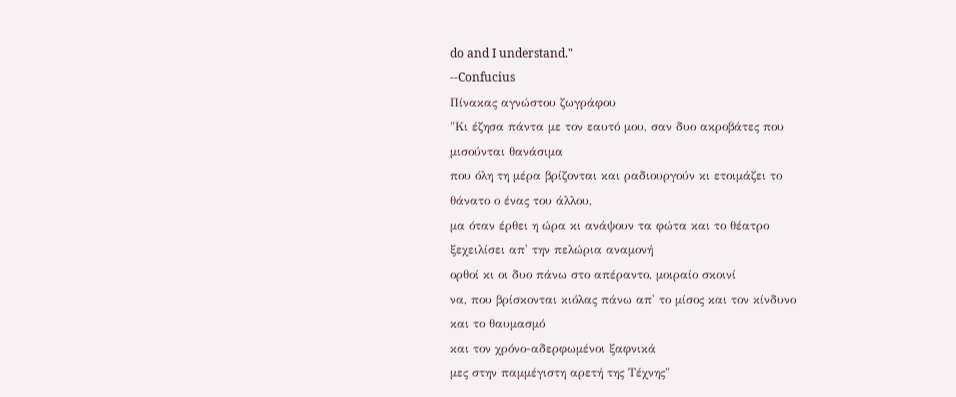do and I understand."
--Confucius
Πίνακας αγνώστου ζωγράφου
"Κι έζησα πάντα με τον εαυτό μου, σαν δυο ακροβάτες που
μισούνται θανάσιμα
που όλη τη μέρα βρίζονται και ραδιουργούν κι ετοιμάζει το
θάνατο ο ένας του άλλου,
μα όταν έρθει η ώρα κι ανάψουν τα φώτα και το θέατρο
ξεχειλίσει απ' την πελώρια αναμονή
ορθοί κι οι δυο πάνω στο απέραντο, μοιραίο σκοινί
να, που βρίσκονται κιόλας πάνω απ' το μίσος και τον κίνδυνο
και το θαυμασμό
και τον χρόνο-αδερφωμένοι ξαφνικά
μες στην παμμέγιστη αρετή της Τέχνης"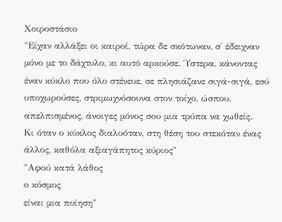Χοιροστάσιο
"Είχαν αλλάξει οι καιροί, τώρα δε σκότωναν, σ' έδειχναν μόνο με το δάχτυλο, κι αυτό αρκούσε. Ύστερα, κάνοντας έναν κύκλο που όλο στένευε, σε πλησιάζανε σιγά-σιγά, εσύ υποχωρούσες, στριμωχνόσουνα στον τοίχο, ώσπου, απελπισμένος, άνοιγες μόνος σου μια τρύπα να χωθείς.
Κι όταν ο κύκλος διαλυόταν, στη θέση του στεκόταν ένας άλλος, καθόλα αξιαγάπητος κύριος"
"Αφού κατά λάθος
ο κόσμος
είναι μια ποίηση"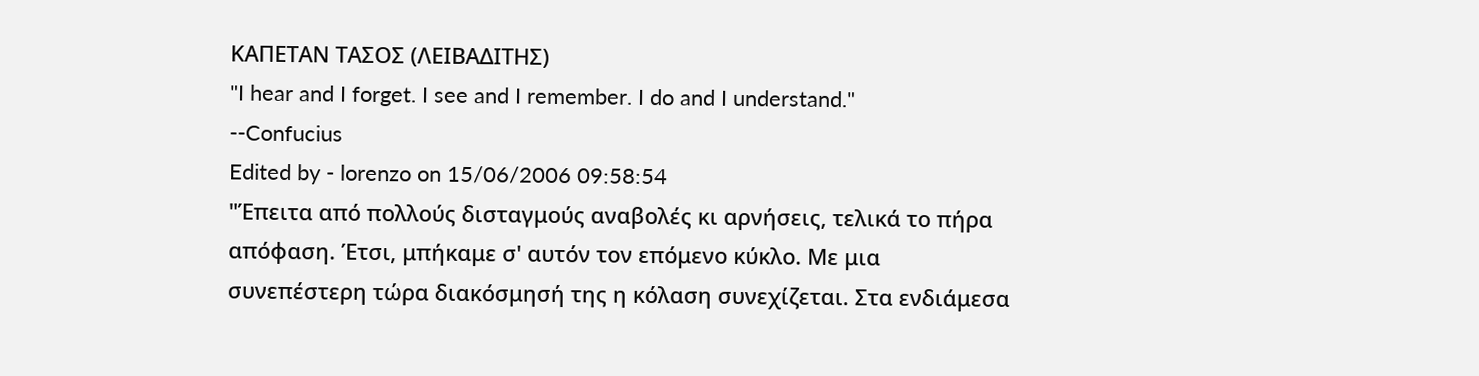ΚΑΠΕΤΑΝ ΤΑΣΟΣ (ΛΕΙΒΑΔΙΤΗΣ)
"I hear and I forget. I see and I remember. I do and I understand."
--Confucius
Edited by - lorenzo on 15/06/2006 09:58:54
"Έπειτα από πολλούς δισταγμούς αναβολές κι αρνήσεις, τελικά το πήρα απόφαση. Έτσι, μπήκαμε σ' αυτόν τον επόμενο κύκλο. Με μια συνεπέστερη τώρα διακόσμησή της η κόλαση συνεχίζεται. Στα ενδιάμεσα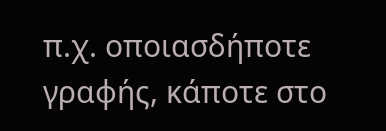π.χ. οποιασδήποτε γραφής, κάποτε στο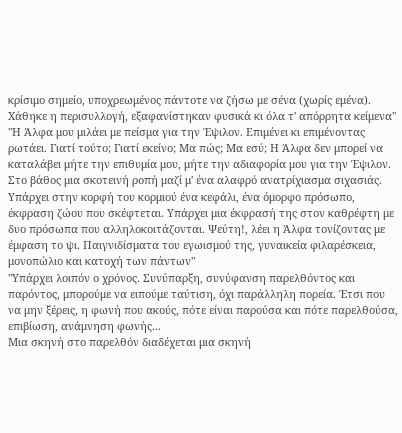κρίσιμο σημείο, υποχρεωμένος πάντοτε να ζήσω με σένα (χωρίς εμένα). Χάθηκε η περισυλλογή, εξαφανίστηκαν φυσικά κι όλα τ' απόρρητα κείμενα"
"Η Άλφα μου μιλάει με πείσμα για την Έψιλον. Επιμένει κι επιμένοντας ρωτάει. Γιατί τούτο; Γιατί εκείνο; Μα πώς; Μα εσύ; Η Άλφα δεν μπορεί να καταλάβει μήτε την επιθυμία μου, μήτε την αδιαφορία μου για την Έψιλον. Στο βάθος μια σκοτεινή ροπή μαζί μ' ένα αλαφρό ανατρίχιασμα σιχασιάς. Υπάρχει στην κορφή του κορμιού ένα κεφάλι, ένα όμορφο πρόσωπο, έκφραση ζώου που σκέφτεται. Υπάρχει μια έκφρασή της στον καθρέφτη με δυο πρόσωπα που αλληλοκοιτάζονται. Ψεύτη!, λέει η Άλφα τονίζοντας με έμφαση το ψι. Παιγνιδίσματα του εγωισμού της, γυναικεία φιλαρέσκεια, μονοπώλιο και κατοχή των πάντων"
"Υπάρχει λοιπόν ο χρόνος. Συνύπαρξη, συνύφανση παρελθόντος και παρόντος, μπορούμε να ειπούμε ταύτιση, όχι παράλληλη πορεία. Έτσι που να μην ξέρεις, η φωνή που ακούς, πότε είναι παρούσα και πότε παρελθούσα, επιβίωση, ανάμνηση φωνής...
Μια σκηνή στο παρελθόν διαδέχεται μια σκηνή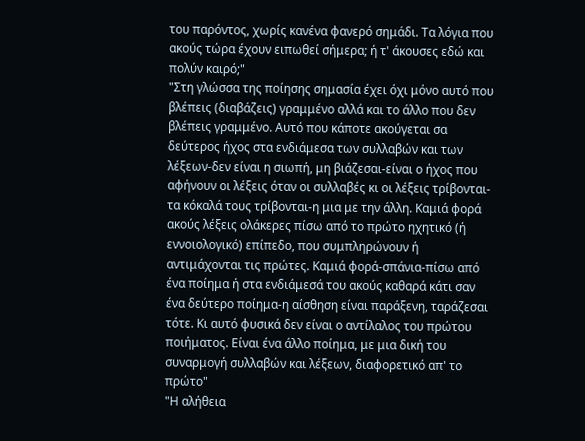του παρόντος, χωρίς κανένα φανερό σημάδι. Τα λόγια που ακούς τώρα έχουν ειπωθεί σήμερα; ή τ' άκουσες εδώ και πολύν καιρό;"
"Στη γλώσσα της ποίησης σημασία έχει όχι μόνο αυτό που βλέπεις (διαβάζεις) γραμμένο αλλά και το άλλο που δεν βλέπεις γραμμένο. Αυτό που κάποτε ακούγεται σα δεύτερος ήχος στα ενδιάμεσα των συλλαβών και των λέξεων-δεν είναι η σιωπή, μη βιάζεσαι-είναι ο ήχος που αφήνουν οι λέξεις όταν οι συλλαβές κι οι λέξεις τρίβονται-τα κόκαλά τους τρίβονται-η μια με την άλλη. Καμιά φορά ακούς λέξεις ολάκερες πίσω από το πρώτο ηχητικό (ή εννοιολογικό) επίπεδο, που συμπληρώνουν ή αντιμάχονται τις πρώτες. Καμιά φορά-σπάνια-πίσω από ένα ποίημα ή στα ενδιάμεσά του ακούς καθαρά κάτι σαν ένα δεύτερο ποίημα-η αίσθηση είναι παράξενη, ταράζεσαι τότε. Κι αυτό φυσικά δεν είναι ο αντίλαλος του πρώτου ποιήματος. Είναι ένα άλλο ποίημα, με μια δική του συναρμογή συλλαβών και λέξεων, διαφορετικό απ' το πρώτο"
"Η αλήθεια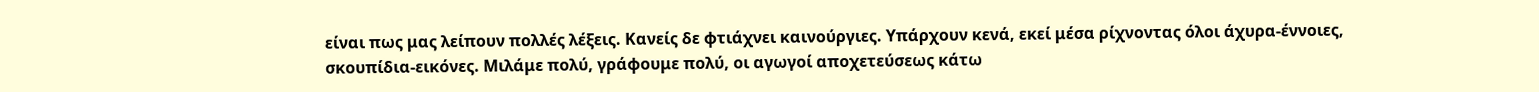είναι πως μας λείπουν πολλές λέξεις. Κανείς δε φτιάχνει καινούργιες. Υπάρχουν κενά, εκεί μέσα ρίχνοντας όλοι άχυρα-έννοιες, σκουπίδια-εικόνες. Μιλάμε πολύ, γράφουμε πολύ, οι αγωγοί αποχετεύσεως κάτω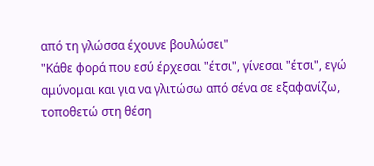από τη γλώσσα έχουνε βουλώσει"
"Κάθε φορά που εσύ έρχεσαι "έτσι", γίνεσαι "έτσι", εγώ αμύνομαι και για να γλιτώσω από σένα σε εξαφανίζω, τοποθετώ στη θέση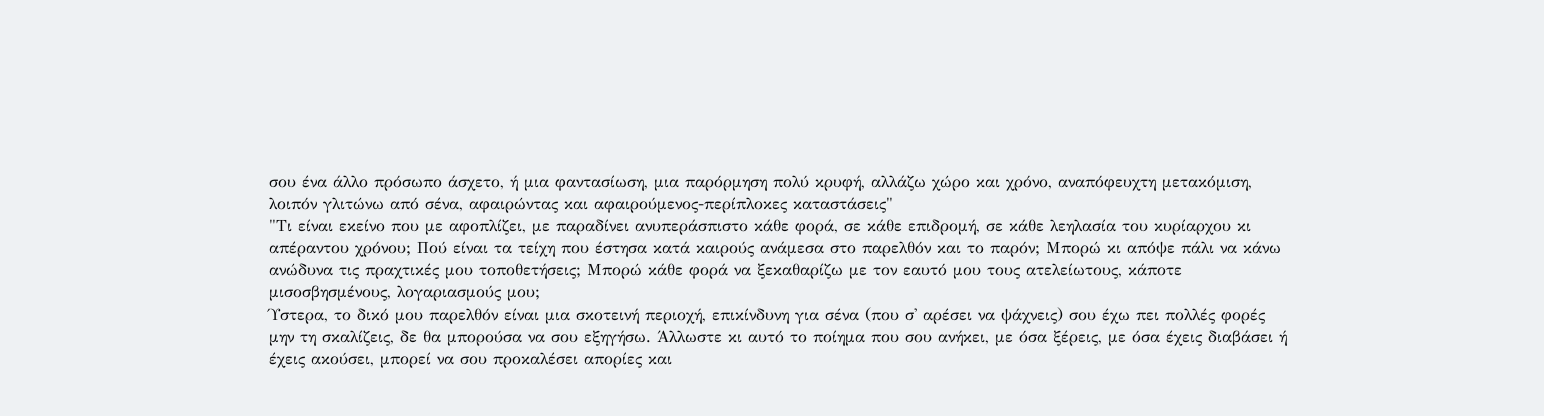σου ένα άλλο πρόσωπο άσχετο, ή μια φαντασίωση, μια παρόρμηση πολύ κρυφή, αλλάζω χώρο και χρόνο, αναπόφευχτη μετακόμιση, λοιπόν γλιτώνω από σένα, αφαιρώντας και αφαιρούμενος-περίπλοκες καταστάσεις"
"Τι είναι εκείνο που με αφοπλίζει, με παραδίνει ανυπεράσπιστο κάθε φορά, σε κάθε επιδρομή, σε κάθε λεηλασία του κυρίαρχου κι απέραντου χρόνου; Πού είναι τα τείχη που έστησα κατά καιρούς ανάμεσα στο παρελθόν και το παρόν; Μπορώ κι απόψε πάλι να κάνω ανώδυνα τις πραχτικές μου τοποθετήσεις; Μπορώ κάθε φορά να ξεκαθαρίζω με τον εαυτό μου τους ατελείωτους, κάποτε μισοσβησμένους, λογαριασμούς μου;
Ύστερα, το δικό μου παρελθόν είναι μια σκοτεινή περιοχή, επικίνδυνη για σένα (που σ' αρέσει να ψάχνεις) σου έχω πει πολλές φορές μην τη σκαλίζεις, δε θα μπορούσα να σου εξηγήσω. Άλλωστε κι αυτό το ποίημα που σου ανήκει, με όσα ξέρεις, με όσα έχεις διαβάσει ή έχεις ακούσει, μπορεί να σου προκαλέσει απορίες και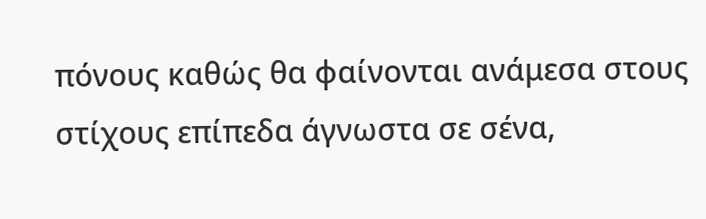πόνους καθώς θα φαίνονται ανάμεσα στους στίχους επίπεδα άγνωστα σε σένα,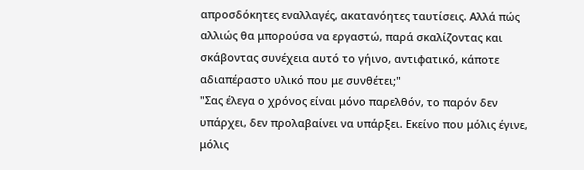απροσδόκητες εναλλαγές, ακατανόητες ταυτίσεις. Αλλά πώς αλλιώς θα μπορούσα να εργαστώ, παρά σκαλίζοντας και σκάβοντας συνέχεια αυτό το γήινο, αντιφατικό, κάποτε αδιαπέραστο υλικό που με συνθέτει;"
"Σας έλεγα ο χρόνος είναι μόνο παρελθόν, το παρόν δεν υπάρχει, δεν προλαβαίνει να υπάρξει. Εκείνο που μόλις έγινε, μόλις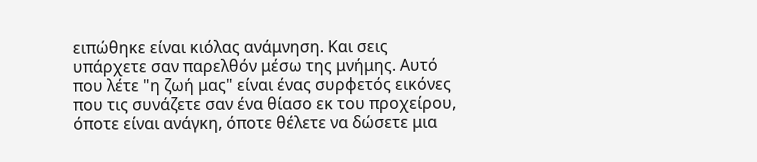ειπώθηκε είναι κιόλας ανάμνηση. Και σεις υπάρχετε σαν παρελθόν μέσω της μνήμης. Αυτό που λέτε "η ζωή μας" είναι ένας συρφετός εικόνες που τις συνάζετε σαν ένα θίασο εκ του προχείρου, όποτε είναι ανάγκη, όποτε θέλετε να δώσετε μια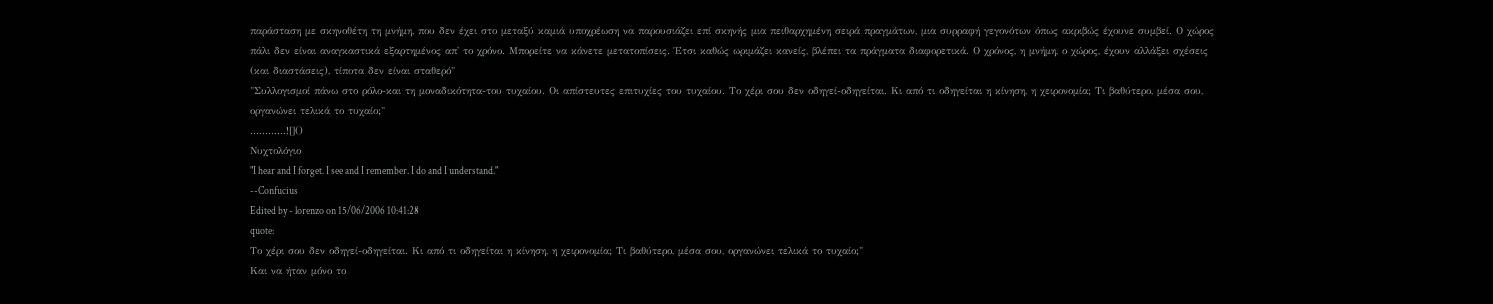παράσταση με σκηνοθέτη τη μνήμη, που δεν έχει στο μεταξύ καμιά υποχρέωση να παρουσιάζει επί σκηνής μια πειθαρχημένη σειρά πραγμάτων, μια συρραφή γεγονότων όπως ακριβώς έχουνε συμβεί. Ο χώρος πάλι δεν είναι αναγκαστικά εξαρτημένος απ' το χρόνο. Μπορείτε να κάνετε μετατοπίσεις. Έτσι καθώς ωριμάζει κανείς, βλέπει τα πράγματα διαφορετικά. Ο χρόνος, η μνήμη, ο χώρος, έχουν αλλάξει σχέσεις (και διαστάσεις), τίποτα δεν είναι σταθερό"
"Συλλογισμοί πάνω στο ρόλο-και τη μοναδικότητα-του τυχαίου. Οι απίστευτες επιτυχίες του τυχαίου. Το χέρι σου δεν οδηγεί-οδηγείται. Κι από τι οδηγείται η κίνηση, η χειρονομία; Τι βαθύτερο, μέσα σου, οργανώνει τελικά το τυχαίο;"
............![]()
Νυχτολόγιο
"I hear and I forget. I see and I remember. I do and I understand."
--Confucius
Edited by - lorenzo on 15/06/2006 10:41:28
quote:
Το χέρι σου δεν οδηγεί-οδηγείται. Κι από τι οδηγείται η κίνηση, η χειρονομία; Τι βαθύτερο, μέσα σου, οργανώνει τελικά το τυχαίο;"
Και να ήταν μόνο το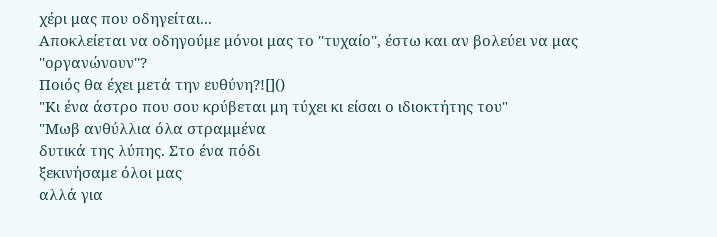χέρι μας που οδηγείται...
Αποκλείεται να οδηγούμε μόνοι μας το ''τυχαίο'', έστω και αν βολεύει να μας ''οργανώνουν''?
Ποιός θα έχει μετά την ευθύνη?![]()
"Κι ένα άστρο που σου κρύβεται μη τύχει κι είσαι ο ιδιοκτήτης του"
"Μωβ ανθύλλια όλα στραμμένα
δυτικά της λύπης. Στο ένα πόδι
ξεκινήσαμε όλοι μας
αλλά για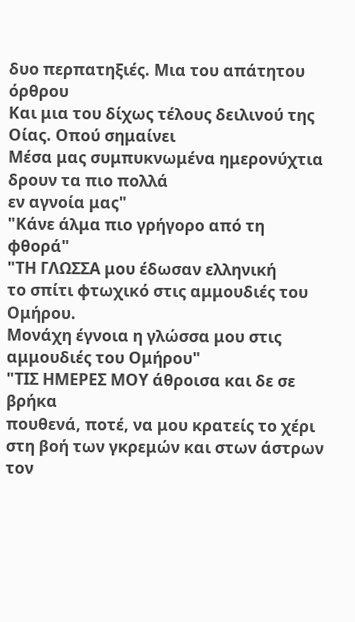δυο περπατηξιές. Μια του απάτητου όρθρου
Και μια του δίχως τέλους δειλινού της Οίας. Οπού σημαίνει
Μέσα μας συμπυκνωμένα ημερονύχτια δρουν τα πιο πολλά
εν αγνοία μας"
"Κάνε άλμα πιο γρήγορο από τη φθορά"
"ΤΗ ΓΛΩΣΣΑ μου έδωσαν ελληνική
το σπίτι φτωχικό στις αμμουδιές του Ομήρου.
Μονάχη έγνοια η γλώσσα μου στις αμμουδιές του Ομήρου"
"ΤΙΣ ΗΜΕΡΕΣ ΜΟΥ άθροισα και δε σε βρήκα
πουθενά, ποτέ, να μου κρατείς το χέρι
στη βοή των γκρεμών και στων άστρων τον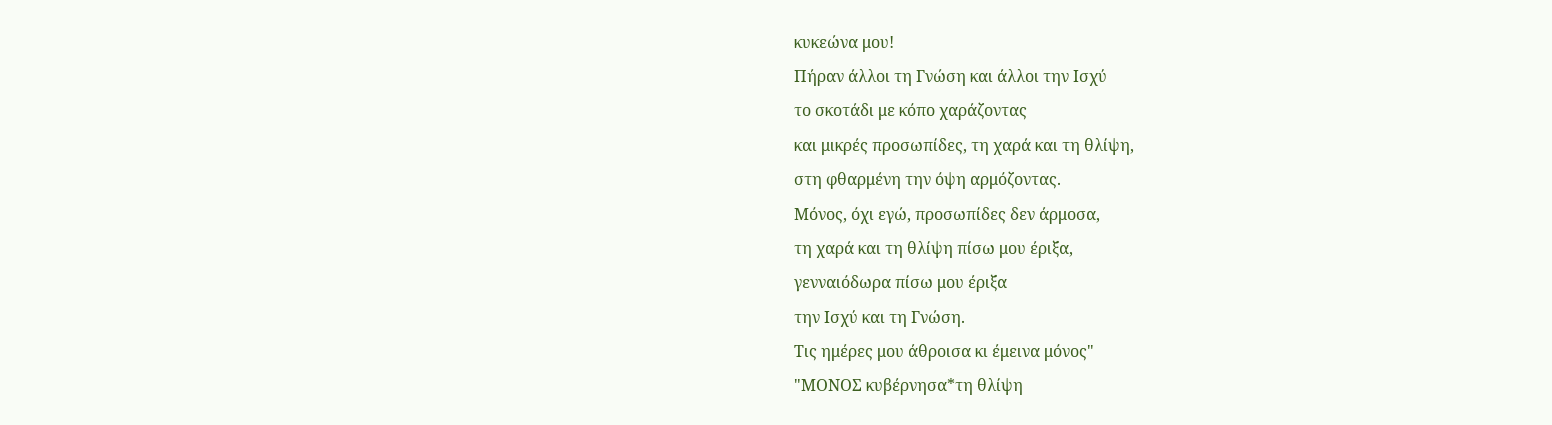κυκεώνα μου!
Πήραν άλλοι τη Γνώση και άλλοι την Ισχύ
το σκοτάδι με κόπο χαράζοντας
και μικρές προσωπίδες, τη χαρά και τη θλίψη,
στη φθαρμένη την όψη αρμόζοντας.
Μόνος, όχι εγώ, προσωπίδες δεν άρμοσα,
τη χαρά και τη θλίψη πίσω μου έριξα,
γενναιόδωρα πίσω μου έριξα
την Ισχύ και τη Γνώση.
Τις ημέρες μου άθροισα κι έμεινα μόνος"
"ΜΟΝΟΣ κυβέρνησα*τη θλίψη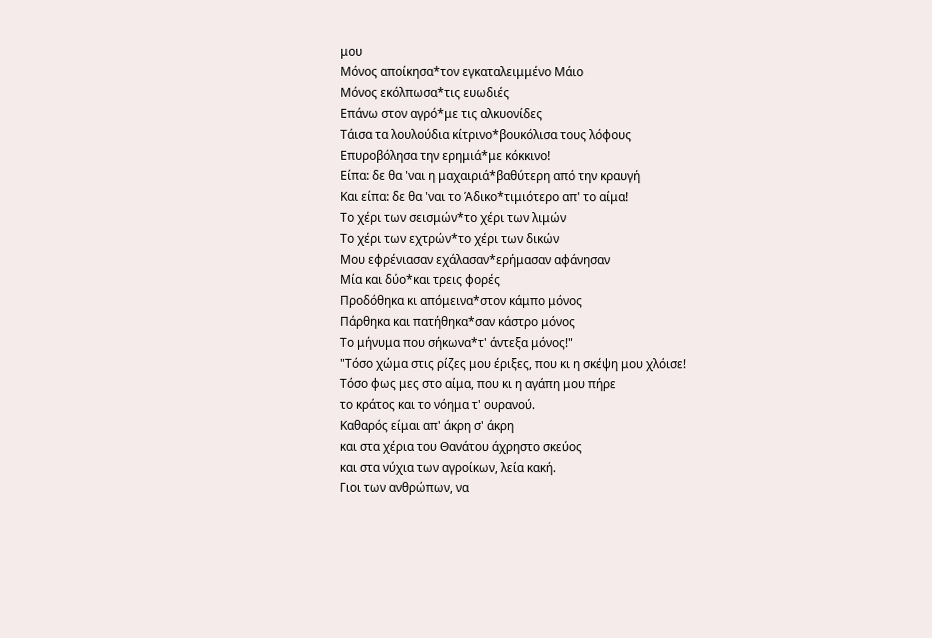μου
Μόνος αποίκησα*τον εγκαταλειμμένο Μάιο
Μόνος εκόλπωσα*τις ευωδιές
Επάνω στον αγρό*με τις αλκυονίδες
Τάισα τα λουλούδια κίτρινο*βουκόλισα τους λόφους
Επυροβόλησα την ερημιά*με κόκκινο!
Είπα: δε θα 'ναι η μαχαιριά*βαθύτερη από την κραυγή
Και είπα: δε θα 'ναι το Άδικο*τιμιότερο απ' το αίμα!
Το χέρι των σεισμών*το χέρι των λιμών
Το χέρι των εχτρών*το χέρι των δικών
Μου εφρένιασαν εχάλασαν*ερήμασαν αφάνησαν
Μία και δύο*και τρεις φορές
Προδόθηκα κι απόμεινα*στον κάμπο μόνος
Πάρθηκα και πατήθηκα*σαν κάστρο μόνος
Το μήνυμα που σήκωνα*τ' άντεξα μόνος!"
"Τόσο χώμα στις ρίζες μου έριξες, που κι η σκέψη μου χλόισε!
Τόσο φως μες στο αίμα, που κι η αγάπη μου πήρε
το κράτος και το νόημα τ' ουρανού.
Καθαρός είμαι απ' άκρη σ' άκρη
και στα χέρια του Θανάτου άχρηστο σκεύος
και στα νύχια των αγροίκων, λεία κακή.
Γιοι των ανθρώπων, να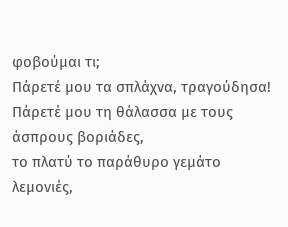φοβούμαι τι;
Πάρετέ μου τα σπλάχνα, τραγούδησα!
Πάρετέ μου τη θάλασσα με τους άσπρους βοριάδες,
το πλατύ το παράθυρο γεμάτο λεμονιές,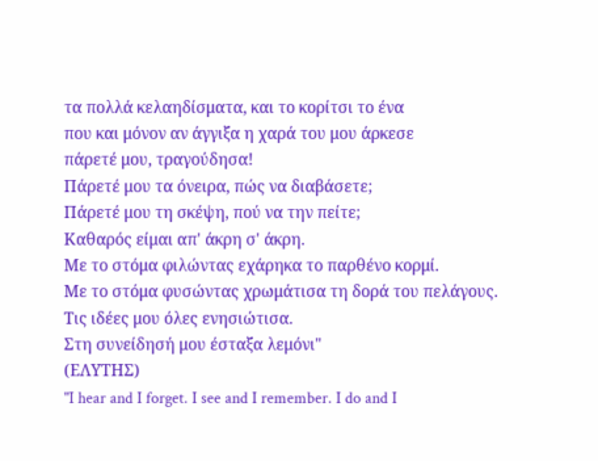τα πολλά κελαηδίσματα, και το κορίτσι το ένα
που και μόνον αν άγγιξα η χαρά του μου άρκεσε
πάρετέ μου, τραγούδησα!
Πάρετέ μου τα όνειρα, πώς να διαβάσετε;
Πάρετέ μου τη σκέψη, πού να την πείτε;
Καθαρός είμαι απ' άκρη σ' άκρη.
Με το στόμα φιλώντας εχάρηκα το παρθένο κορμί.
Με το στόμα φυσώντας χρωμάτισα τη δορά του πελάγους.
Τις ιδέες μου όλες ενησιώτισα.
Στη συνείδησή μου έσταξα λεμόνι"
(ΕΛΥΤΗΣ)
"I hear and I forget. I see and I remember. I do and I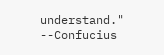understand."
--Confucius